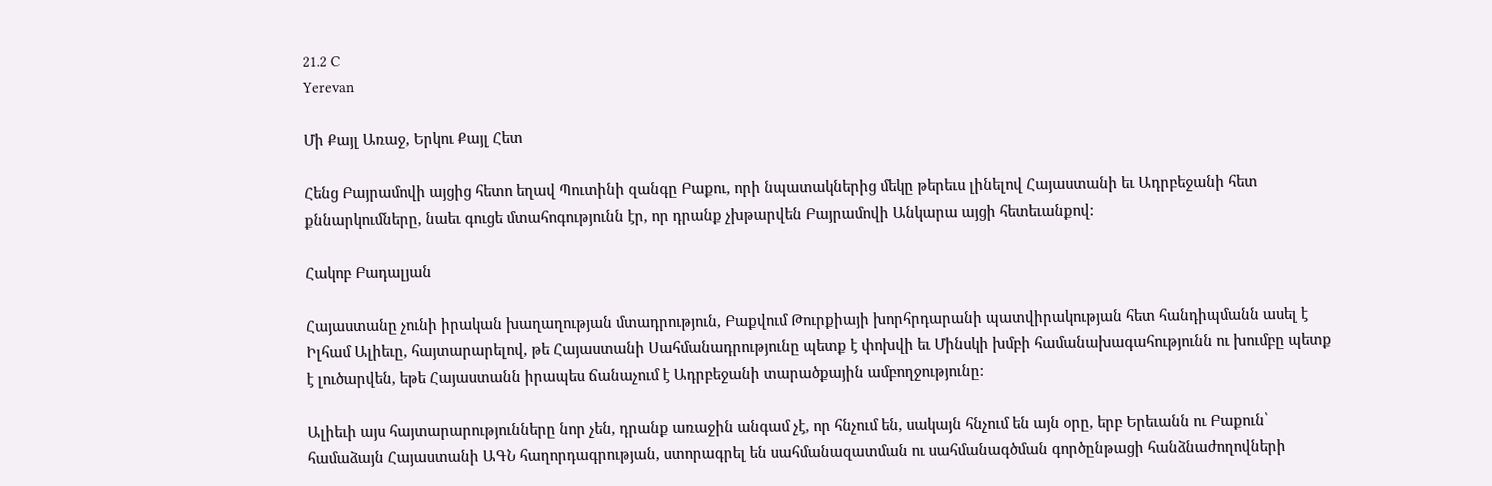21.2 C
Yerevan

Մի Քայլ Առաջ, Երկու Քայլ Հետ

Հենց Բայրամովի այցից հետո եղավ Պուտինի զանգը Բաքու, որի նպատակներից մեկը թերեւս լինելով Հայաստանի եւ Ադրբեջանի հետ քննարկումները, նաեւ գուցե մտահոգությունն էր, որ դրանք չխթարվեն Բայրամովի Անկարա այցի հետեւանքով:

Հակոբ Բադալյան

Հայաստանը չունի իրական խաղաղության մտադրություն, Բաքվում Թուրքիայի խորհրդարանի պատվիրակության հետ հանդիպմանն ասել է Իլհամ Ալիեւը, հայտարարելով, թե Հայաստանի Սահմանադրությունը պետք է փոխվի եւ Մինսկի խմբի համանախագահությունն ու խումբը պետք է լուծարվեն, եթե Հայաստանն իրապես ճանաչում է Ադրբեջանի տարածքային ամբողջությունը:

Ալիեւի այս հայտարարությունները նոր չեն, դրանք առաջին անգամ չէ, որ հնչում են, սակայն հնչում են այն օրը, երբ Երեւանն ու Բաքուն՝ համաձայն Հայաստանի ԱԳՆ հաղորդագրության, ստորագրել են սահմանազատման ու սահմանագծման գործընթացի հանձնաժողովների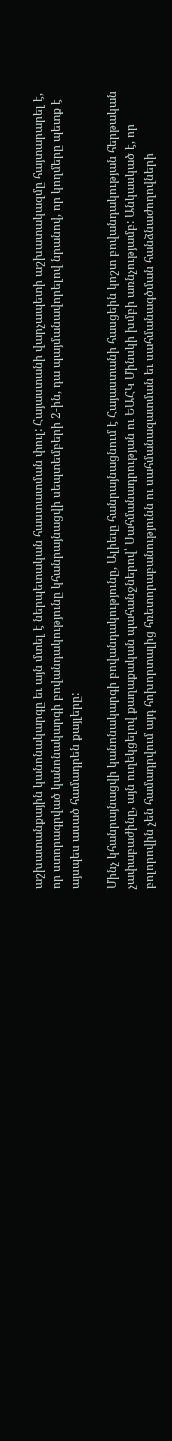աշխատանքային կանոնակարգը եւ այն մտել է ներպետական հաստատման փուլ: Հայաստանի վարչապետի աշխատակազմը հայտարարել է, որ ստորագրված կանոնակարգի բովանդակությունը կհանրայնացվի սեպտեմբերի 2‑ին, դա պայմանավորելով նրանով, որ կողմերը պետք է այսպես ասած համադրեն քայլերը:

Մինչ կհանրայնացվի կանոնակարգի բովանդակությունը, Ալիեւը հանրայնացնում է Հայաստանի հասցեին կոշտ բովանդակության հերթական չափաբաժինը, այն ուղեկցելով քաղաքական պահանջներով՝ Սահմանադրության ու ԵԱՀԿ Մինսկի խմբի առնչությամբ: Անկասկած է, որ բոլորովին չեն համադրվում այդ հոխորտալից հռետորաբանությունն ու սահմանազատման եւ սահմանագծման հանձնաժողովների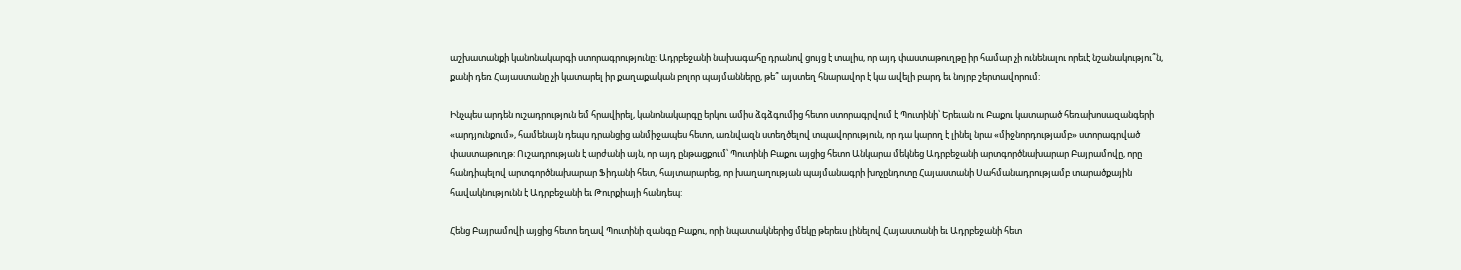աշխատանքի կանոնակարգի ստորագրությունը: Ադրբեջանի նախագահը դրանով ցույց է տալիս, որ այդ փաստաթուղթը իր համար չի ունենալու որեւէ նշանակությու՞ն, քանի դեռ Հայաստանը չի կատարել իր քաղաքական բոլոր պայմանները, թե՞ այստեղ հնարավոր է կա ավելի բարդ եւ նոյրբ շերտավորում:

Ինչպես արդեն ուշադրություն եմ հրավիրել, կանոնակարգը երկու ամիս ձգձգումից հետո ստորագրվում է Պուտինի՝ Երեւան ու Բաքու կատարած հեռախոսազանգերի «արդյունքում», համենայն դեպս դրանցից անմիջապես հետո, առնվազն ստեղծելով տպավորություն, որ դա կարող է լինել նրա «միջնորդությամբ» ստորագրված փաստաթուղթ: Ուշադրության է արժանի այն, որ այդ ընթացքում՝ Պուտինի Բաքու այցից հետո Անկարա մեկնեց Ադրբեջանի արտգործնախարար Բայրամովը, որը հանդիպելով արտգործնախարար Ֆիդանի հետ, հայտարարեց, որ խաղաղության պայմանագրի խոչընդոտը Հայաստանի Սահմանադրությամբ տարածքային հավակնությունն է Ադրբեջանի եւ Թուրքիայի հանդեպ:

Հենց Բայրամովի այցից հետո եղավ Պուտինի զանգը Բաքու, որի նպատակներից մեկը թերեւս լինելով Հայաստանի եւ Ադրբեջանի հետ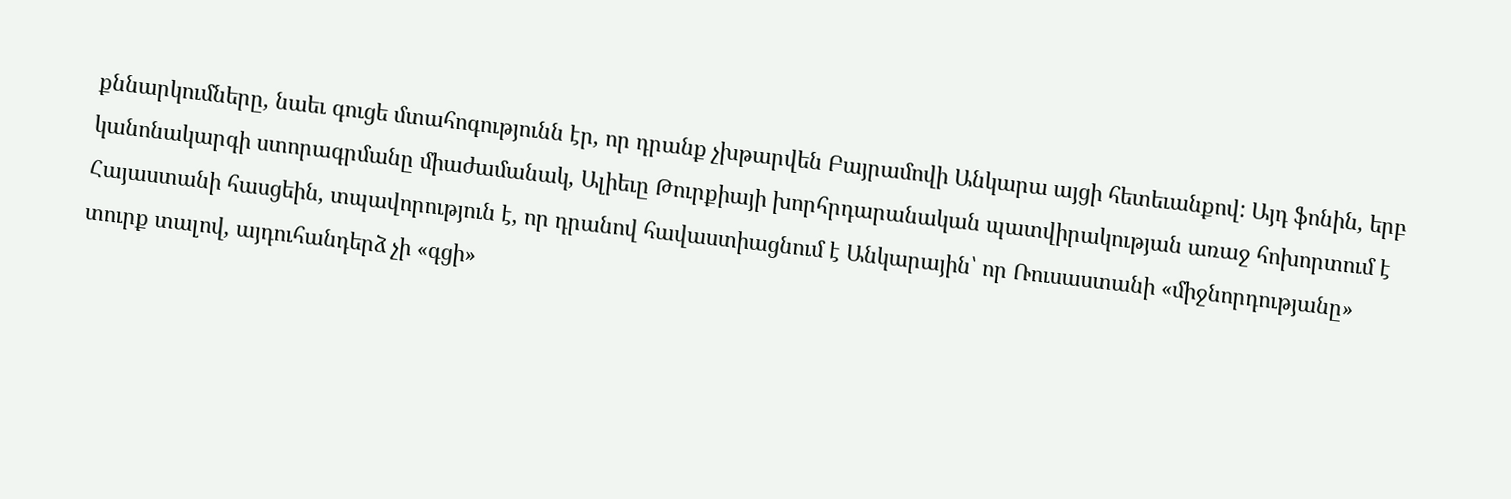քննարկումները, նաեւ գուցե մտահոգությունն էր, որ դրանք չխթարվեն Բայրամովի Անկարա այցի հետեւանքով: Այդ ֆոնին, երբ կանոնակարգի ստորագրմանը միաժամանակ, Ալիեւը Թուրքիայի խորհրդարանական պատվիրակության առաջ հոխորտում է Հայաստանի հասցեին, տպավորություն է, որ դրանով հավաստիացնում է Անկարային՝ որ Ռուսաստանի «միջնորդությանը» տուրք տալով, այդուհանդերձ չի «գցի»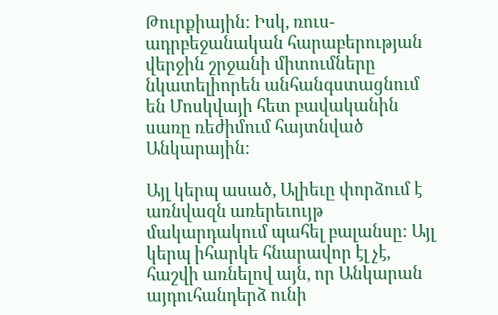Թուրքիային: Իսկ, ռուս-ադրբեջանական հարաբերության վերջին շրջանի միտումները նկատելիորեն անհանգստացնում են Մոսկվայի հետ բավականին սառը ռեժիմում հայտնված Անկարային:

Այլ կերպ ասած, Ալիեւը փորձում է առնվազն առերեւույթ մակարդակում պահել բալանսը: Այլ կերպ իհարկե հնարավոր էլ չէ, հաշվի առնելով այն, որ Անկարան այդուհանդերձ ունի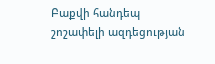Բաքվի հանդեպ շոշափելի ազդեցության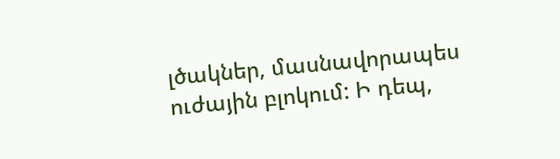լծակներ, մասնավորապես ուժային բլոկում: Ի դեպ,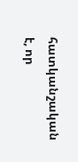հատկանշական է, որ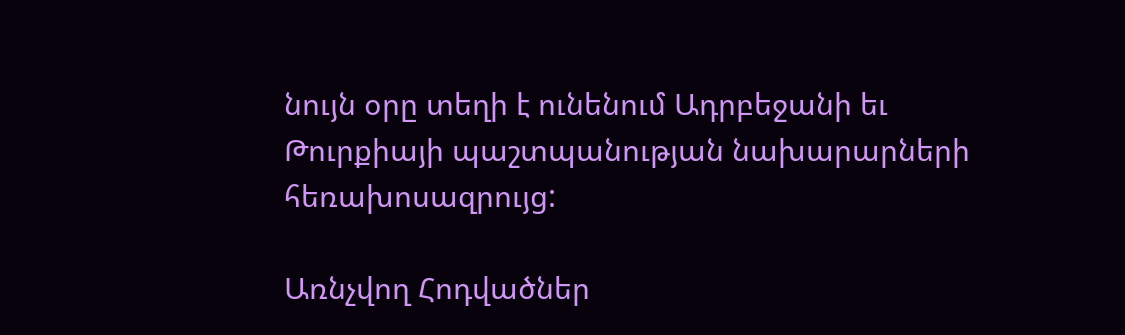նույն օրը տեղի է ունենում Ադրբեջանի եւ Թուրքիայի պաշտպանության նախարարների հեռախոսազրույց:

Առնչվող Հոդվածներ